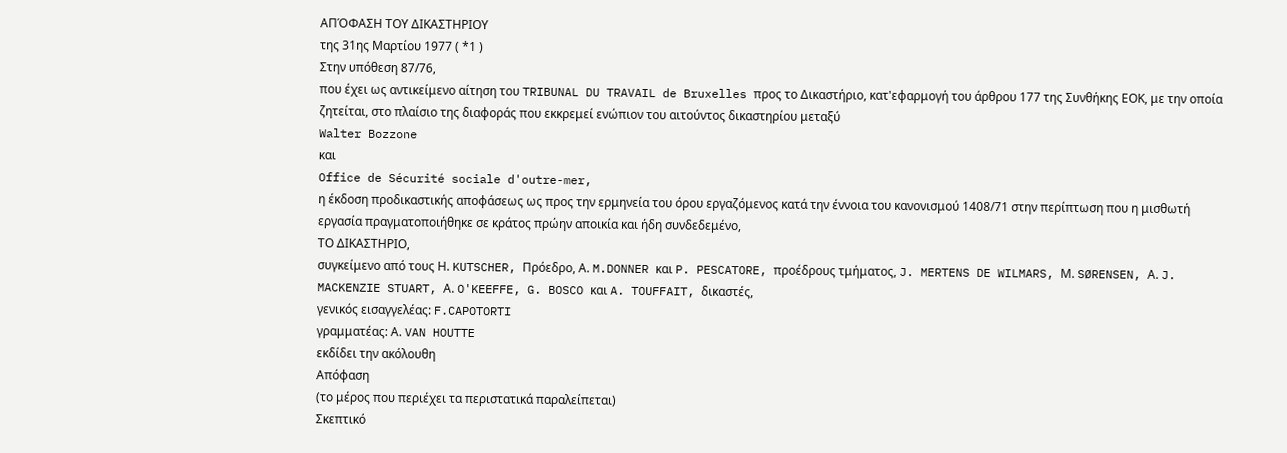ΑΠΌΦΑΣΗ ΤΟΥ ΔΙΚΑΣΤΗΡΙΟΥ
της 31ης Μαρτίου 1977 ( *1 )
Στην υπόθεση 87/76,
που έχει ως αντικείμενο αίτηση του TRIBUNAL DU TRAVAIL de Bruxelles προς το Δικαστήριο, κατ'εφαρμογή του άρθρου 177 της Συνθήκης ΕΟΚ, με την οποία ζητείται, στο πλαίσιο της διαφοράς που εκκρεμεί ενώπιον του αιτούντος δικαστηρίου μεταξύ
Walter Bozzone
και
Office de Sécurité sociale d'outre-mer,
η έκδοση προδικαστικής αποφάσεως ως προς την ερμηνεία του όρου εργαζόμενος κατά την έννοια του κανονισμού 1408/71 στην περίπτωση που η μισθωτή εργασία πραγματοποιήθηκε σε κράτος πρώην αποικία και ήδη συνδεδεμένο,
ΤΟ ΔΙΚΑΣΤΗΡΙΟ,
συγκείμενο από τους Η. KUTSCHER, Πρόεδρο, Α. M.DONNER και P. PESCATORE, προέδρους τμήματος, J. MERTENS DE WILMARS, Μ. SØRENSEN, Α. J. MACKENZIE STUART, Α. O'KEEFFE, G. BOSCO και A. TOUFFAIT, δικαστές,
γενικός εισαγγελέας: F.CAPOTORTI
γραμματέας: Α. VAN HOUTTE
εκδίδει την ακόλουθη
Απόφαση
(το μέρος που περιέχει τα περιστατικά παραλείπεται)
Σκεπτικό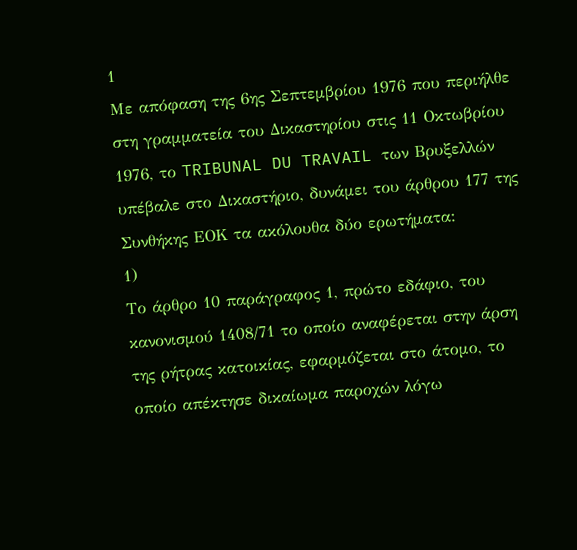1
Με απόφαση της 6ης Σεπτεμβρίου 1976 που περιήλθε στη γραμματεία του Δικαστηρίου στις 11 Οκτωβρίου 1976, το TRIBUNAL DU TRAVAIL των Βρυξελλών υπέβαλε στο Δικαστήριο, δυνάμει του άρθρου 177 της Συνθήκης ΕΟΚ τα ακόλουθα δύο ερωτήματα:
1)
Το άρθρο 10 παράγραφος 1, πρώτο εδάφιο, του κανονισμού 1408/71 το οποίο αναφέρεται στην άρση της ρήτρας κατοικίας, εφαρμόζεται στο άτομο, το οποίο απέκτησε δικαίωμα παροχών λόγω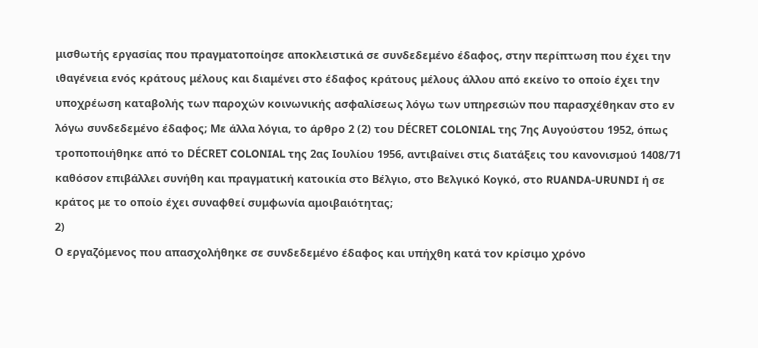μισθωτής εργασίας που πραγματοποίησε αποκλειστικά σε συνδεδεμένο έδαφος, στην περίπτωση που έχει την ιθαγένεια ενός κράτους μέλους και διαμένει στο έδαφος κράτους μέλους άλλου από εκείνο το οποίο έχει την υποχρέωση καταβολής των παροχών κοινωνικής ασφαλίσεως λόγω των υπηρεσιών που παρασχέθηκαν στο εν λόγω συνδεδεμένο έδαφος; Με άλλα λόγια, το άρθρο 2 (2) του DÉCRET COLONIAL της 7ης Αυγούστου 1952, όπως τροποποιήθηκε από το DÉCRET COLONIAL της 2ας Ιουλίου 1956, αντιβαίνει στις διατάξεις του κανονισμού 1408/71 καθόσον επιβάλλει συνήθη και πραγματική κατοικία στο Βέλγιο, στο Βελγικό Κογκό, στο RUANDA-URUNDI ή σε κράτος με το οποίο έχει συναφθεί συμφωνία αμοιβαιότητας;
2)
Ο εργαζόμενος που απασχολήθηκε σε συνδεδεμένο έδαφος και υπήχθη κατά τον κρίσιμο χρόνο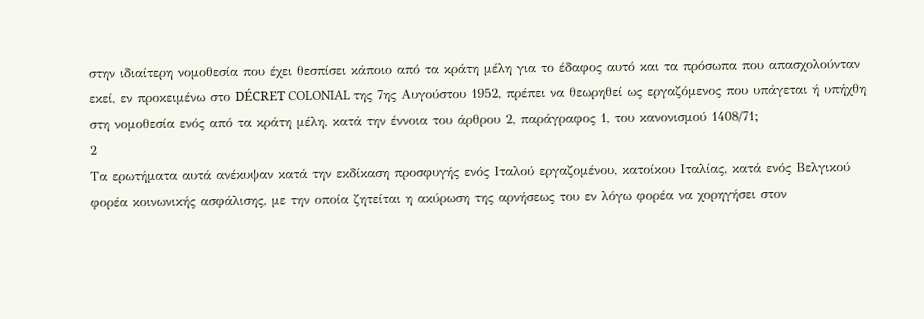στην ιδιαίτερη νομοθεσία που έχει θεσπίσει κάποιο από τα κράτη μέλη για το έδαφος αυτό και τα πρόσωπα που απασχολούνταν εκεί, εν προκειμένω στο DÉCRET COLONIAL της 7ης Αυγούστου 1952, πρέπει να θεωρηθεί ως εργαζόμενος που υπάγεται ή υπήχθη στη νομοθεσία ενός από τα κράτη μέλη, κατά την έννοια του άρθρου 2, παράγραφος 1, του κανονισμού 1408/71;
2
Τα ερωτήματα αυτά ανέκυψαν κατά την εκδίκαση προσφυγής ενός Ιταλού εργαζομένου, κατοίκου Ιταλίας, κατά ενός Βελγικού φορέα κοινωνικής ασφάλισης, με την οποία ζητείται η ακύρωση της αρνήσεως του εν λόγω φορέα να χορηγήσει στον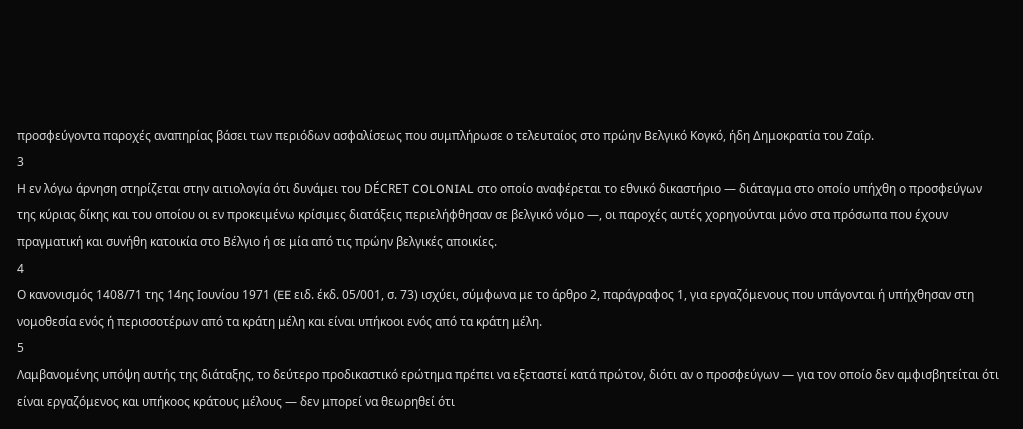προσφεύγοντα παροχές αναπηρίας βάσει των περιόδων ασφαλίσεως που συμπλήρωσε ο τελευταίος στο πρώην Βελγικό Κογκό, ήδη Δημοκρατία του Ζαΐρ.
3
Η εν λόγω άρνηση στηρίζεται στην αιτιολογία ότι δυνάμει του DÉCRET COLONIAL στο οποίο αναφέρεται το εθνικό δικαστήριο — διάταγμα στο οποίο υπήχθη ο προσφεύγων της κύριας δίκης και του οποίου οι εν προκειμένω κρίσιμες διατάξεις περιελήφθησαν σε βελγικό νόμο —, οι παροχές αυτές χορηγούνται μόνο στα πρόσωπα που έχουν πραγματική και συνήθη κατοικία στο Βέλγιο ή σε μία από τις πρώην βελγικές αποικίες.
4
Ο κανονισμός 1408/71 της 14ης Ιουνίου 1971 (EE ειδ. έκδ. 05/001, σ. 73) ισχύει, σύμφωνα με το άρθρο 2, παράγραφος 1, για εργαζόμενους που υπάγονται ή υπήχθησαν στη νομοθεσία ενός ή περισσοτέρων από τα κράτη μέλη και είναι υπήκοοι ενός από τα κράτη μέλη.
5
Λαμβανομένης υπόψη αυτής της διάταξης, το δεύτερο προδικαστικό ερώτημα πρέπει να εξεταστεί κατά πρώτον, διότι αν ο προσφεύγων — για τον οποίο δεν αμφισβητείται ότι είναι εργαζόμενος και υπήκοος κράτους μέλους — δεν μπορεί να θεωρηθεί ότι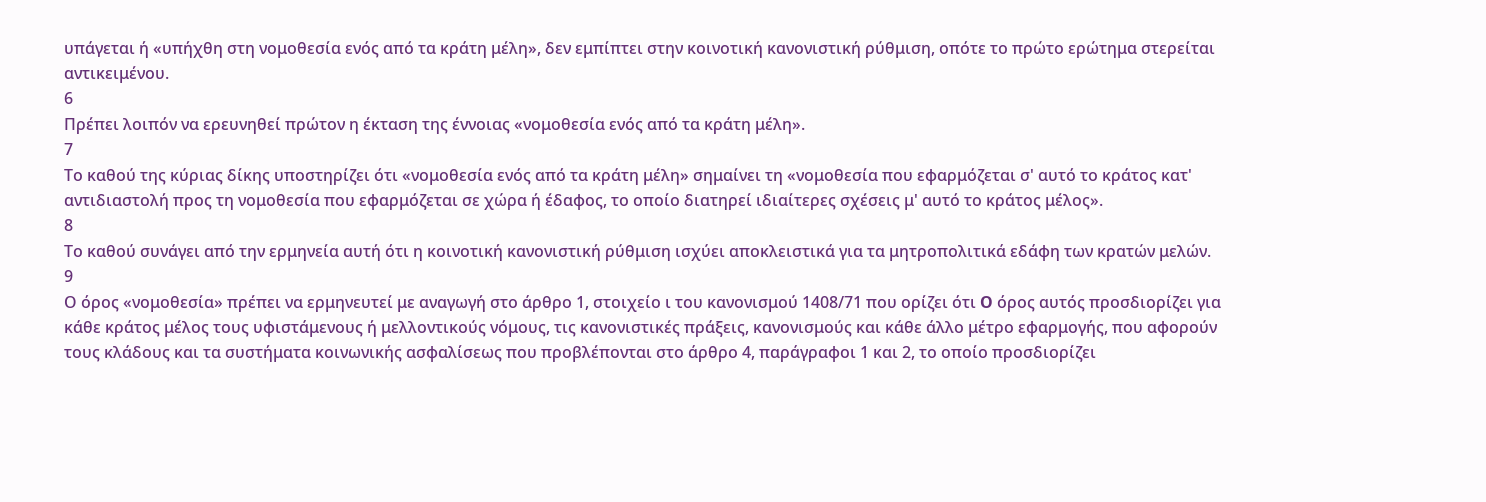υπάγεται ή «υπήχθη στη νομοθεσία ενός από τα κράτη μέλη», δεν εμπίπτει στην κοινοτική κανονιστική ρύθμιση, οπότε το πρώτο ερώτημα στερείται αντικειμένου.
6
Πρέπει λοιπόν να ερευνηθεί πρώτον η έκταση της έννοιας «νομοθεσία ενός από τα κράτη μέλη».
7
Το καθού της κύριας δίκης υποστηρίζει ότι «νομοθεσία ενός από τα κράτη μέλη» σημαίνει τη «νομοθεσία που εφαρμόζεται σ' αυτό το κράτος κατ' αντιδιαστολή προς τη νομοθεσία που εφαρμόζεται σε χώρα ή έδαφος, το οποίο διατηρεί ιδιαίτερες σχέσεις μ' αυτό το κράτος μέλος».
8
Το καθού συνάγει από την ερμηνεία αυτή ότι η κοινοτική κανονιστική ρύθμιση ισχύει αποκλειστικά για τα μητροπολιτικά εδάφη των κρατών μελών.
9
Ο όρος «νομοθεσία» πρέπει να ερμηνευτεί με αναγωγή στο άρθρο 1, στοιχείο ι του κανονισμού 1408/71 που ορίζει ότι O όρος αυτός προσδιορίζει για κάθε κράτος μέλος τους υφιστάμενους ή μελλοντικούς νόμους, τις κανονιστικές πράξεις, κανονισμούς και κάθε άλλο μέτρο εφαρμογής, που αφορούν τους κλάδους και τα συστήματα κοινωνικής ασφαλίσεως που προβλέπονται στο άρθρο 4, παράγραφοι 1 και 2, το οποίο προσδιορίζει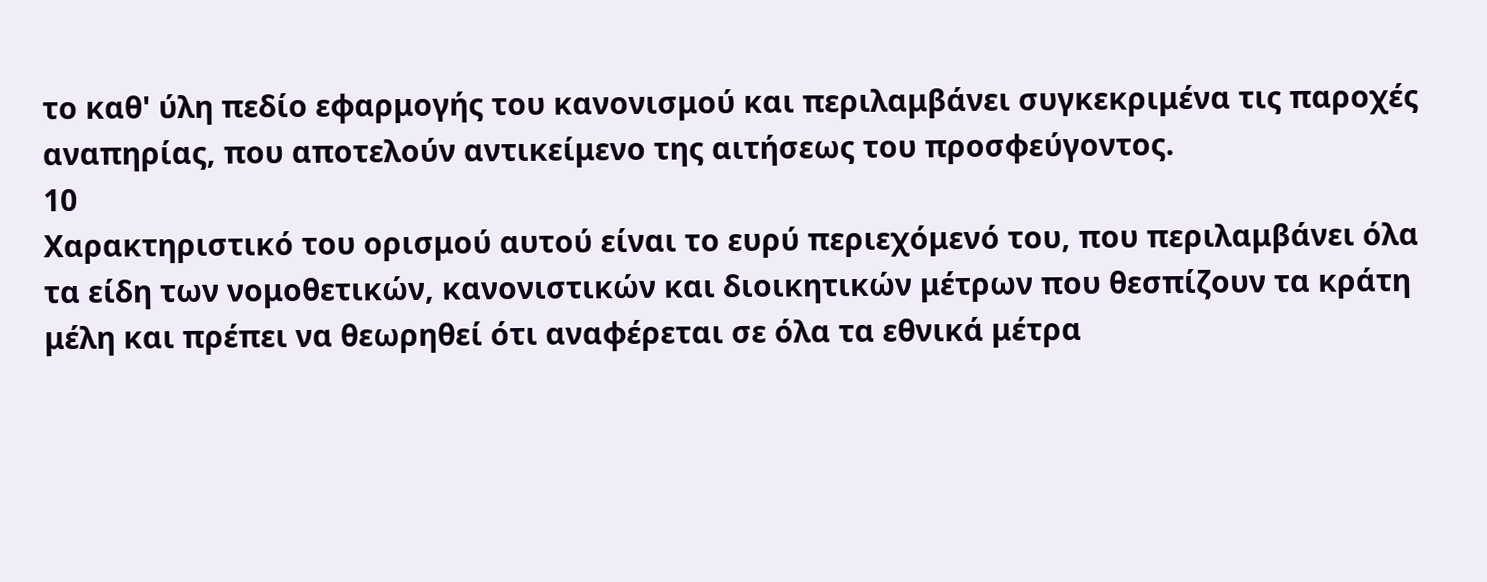το καθ' ύλη πεδίο εφαρμογής του κανονισμού και περιλαμβάνει συγκεκριμένα τις παροχές αναπηρίας, που αποτελούν αντικείμενο της αιτήσεως του προσφεύγοντος.
10
Χαρακτηριστικό του ορισμού αυτού είναι το ευρύ περιεχόμενό του, που περιλαμβάνει όλα τα είδη των νομοθετικών, κανονιστικών και διοικητικών μέτρων που θεσπίζουν τα κράτη μέλη και πρέπει να θεωρηθεί ότι αναφέρεται σε όλα τα εθνικά μέτρα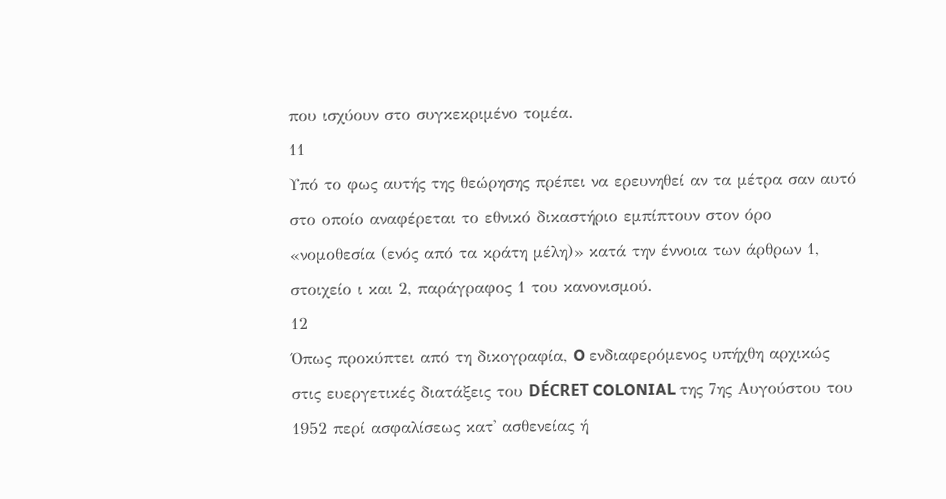που ισχύουν στο συγκεκριμένο τομέα.
11
Υπό το φως αυτής της θεώρησης πρέπει να ερευνηθεί αν τα μέτρα σαν αυτό στο οποίο αναφέρεται το εθνικό δικαστήριο εμπίπτουν στον όρο «νομοθεσία (ενός από τα κράτη μέλη)» κατά την έννοια των άρθρων 1, στοιχείο ι και 2, παράγραφος 1 του κανονισμού.
12
Όπως προκύπτει από τη δικογραφία, O ενδιαφερόμενος υπήχθη αρχικώς στις ευεργετικές διατάξεις του DÉCRET COLONIAL της 7ης Αυγούστου του 1952 περί ασφαλίσεως κατ' ασθενείας ή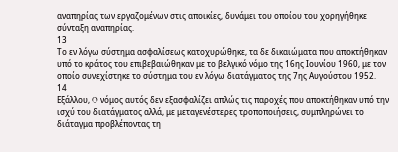αναπηρίας των εργαζομένων στις αποικίες, δυνάμει του οποίου του χορηγήθηκε σύνταξη αναπηρίας.
13
Το εν λόγω σύστημα ασφαλίσεως κατοχυρώθηκε, τα δε δικαιώματα που αποκτήθηκαν υπό το κράτος του επιβεβαιώθηκαν με το βελγικό νόμο της 16ης Ιουνίου 1960, με τον οποίο συνεχίστηκε το σύστημα του εν λόγω διατάγματος της 7ης Αυγούστου 1952.
14
Εξάλλου, O νόμος αυτός δεν εξασφαλίζει απλώς τις παροχές που αποκτήθηκαν υπό την ισχύ του διατάγματος αλλά, με μεταγενέστερες τροποποιήσεις, συμπληρώνει το διάταγμα προβλέποντας τη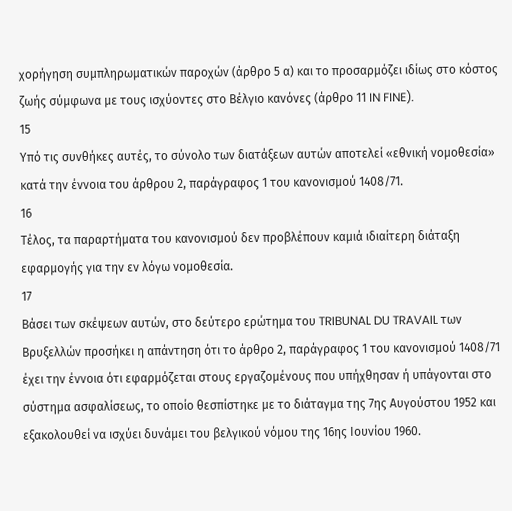χορήγηση συμπληρωματικών παροχών (άρθρο 5 α) και το προσαρμόζει ιδίως στο κόστος ζωής σύμφωνα με τους ισχύοντες στο Βέλγιο κανόνες (άρθρο 11 IN FINE).
15
Υπό τις συνθήκες αυτές, το σύνολο των διατάξεων αυτών αποτελεί «εθνική νομοθεσία» κατά την έννοια του άρθρου 2, παράγραφος 1 του κανονισμού 1408/71.
16
Τέλος, τα παραρτήματα του κανονισμού δεν προβλέπουν καμιά ιδιαίτερη διάταξη εφαρμογής για την εν λόγω νομοθεσία.
17
Βάσει των σκέψεων αυτών, στο δεύτερο ερώτημα του TRIBUNAL DU TRAVAIL των Βρυξελλών προσήκει η απάντηση ότι το άρθρο 2, παράγραφος 1 του κανονισμού 1408/71 έχει την έννοια ότι εφαρμόζεται στους εργαζομένους που υπήχθησαν ή υπάγονται στο σύστημα ασφαλίσεως, το οποίο θεσπίστηκε με το διάταγμα της 7ης Αυγούστου 1952 και εξακολουθεί να ισχύει δυνάμει του βελγικού νόμου της 16ης Ιουνίου 1960.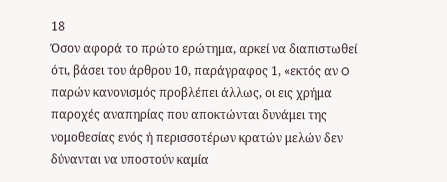18
Όσον αφορά το πρώτο ερώτημα, αρκεί να διαπιστωθεί ότι, βάσει του άρθρου 10, παράγραφος 1, «εκτός αν O παρών κανονισμός προβλέπει άλλως, οι εις χρήμα παροχές αναπηρίας που αποκτώνται δυνάμει της νομοθεσίας ενός ή περισσοτέρων κρατών μελών δεν δύνανται να υποστούν καμία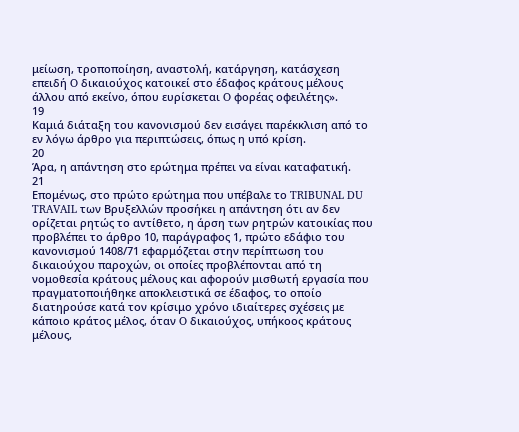μείωση, τροποποίηση, αναστολή, κατάργηση, κατάσχεση επειδή O δικαιούχος κατοικεί στο έδαφος κράτους μέλους άλλου από εκείνο, όπου ευρίσκεται O φορέας οφειλέτης».
19
Καμιά διάταξη του κανονισμού δεν εισάγει παρέκκλιση από το εν λόγω άρθρο για περιπτώσεις, όπως η υπό κρίση.
20
Άρα, η απάντηση στο ερώτημα πρέπει να είναι καταφατική.
21
Επομένως, στο πρώτο ερώτημα που υπέβαλε το TRIBUNAL DU TRAVAIL των Βρυξελλών προσήκει η απάντηση ότι αν δεν ορίζεται ρητώς το αντίθετο, η άρση των ρητρών κατοικίας που προβλέπει το άρθρο 10, παράγραφος 1, πρώτο εδάφιο του κανονισμού 1408/71 εφαρμόζεται στην περίπτωση του δικαιούχου παροχών, οι οποίες προβλέπονται από τη νομοθεσία κράτους μέλους και αφορούν μισθωτή εργασία που πραγματοποιήθηκε αποκλειστικά σε έδαφος, το οποίο διατηρούσε κατά τον κρίσιμο χρόνο ιδιαίτερες σχέσεις με κάποιο κράτος μέλος, όταν O δικαιούχος, υπήκοος κράτους μέλους,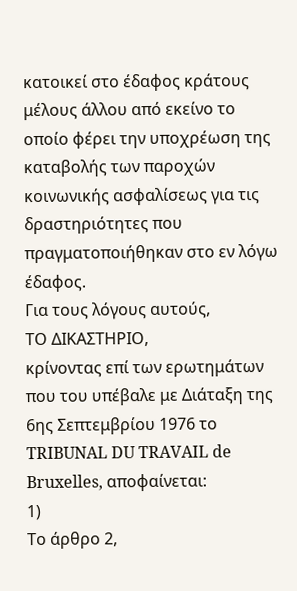κατοικεί στο έδαφος κράτους μέλους άλλου από εκείνο το οποίο φέρει την υποχρέωση της καταβολής των παροχών κοινωνικής ασφαλίσεως για τις δραστηριότητες που πραγματοποιήθηκαν στο εν λόγω έδαφος.
Για τους λόγους αυτούς,
ΤΟ ΔΙΚΑΣΤΗΡΙΟ,
κρίνοντας επί των ερωτημάτων που του υπέβαλε με Διάταξη της 6ης Σεπτεμβρίου 1976 το TRIBUNAL DU TRAVAIL de Bruxelles, αποφαίνεται:
1)
Το άρθρο 2,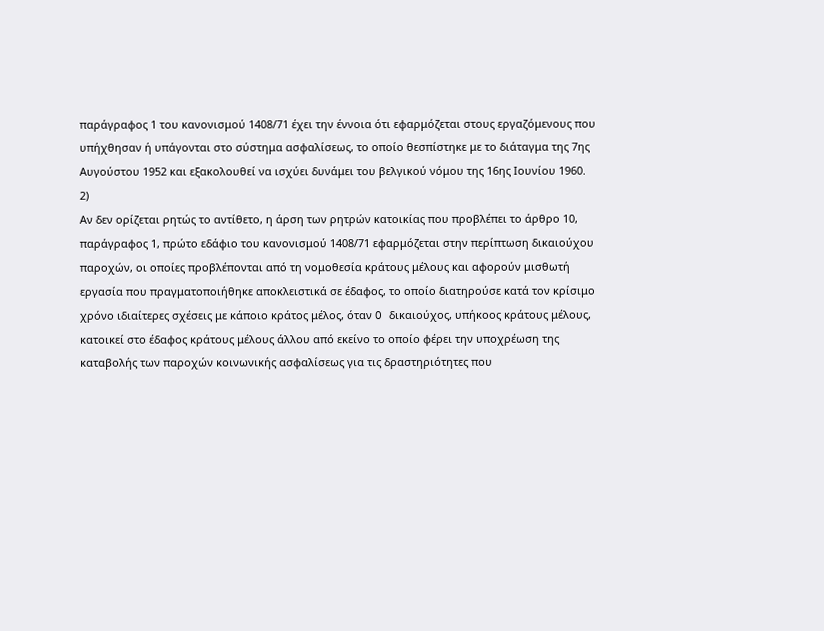παράγραφος 1 του κανονισμού 1408/71 έχει την έννοια ότι εφαρμόζεται στους εργαζόμενους που υπήχθησαν ή υπάγονται στο σύστημα ασφαλίσεως, το οποίο θεσπίστηκε με το διάταγμα της 7ης Αυγούστου 1952 και εξακολουθεί να ισχύει δυνάμει του βελγικού νόμου της 16ης Ιουνίου 1960.
2)
Αν δεν ορίζεται ρητώς το αντίθετο, η άρση των ρητρών κατοικίας που προβλέπει το άρθρο 10, παράγραφος 1, πρώτο εδάφιο του κανονισμού 1408/71 εφαρμόζεται στην περίπτωση δικαιούχου παροχών, οι οποίες προβλέπονται από τη νομοθεσία κράτους μέλους και αφορούν μισθωτή εργασία που πραγματοποιήθηκε αποκλειστικά σε έδαφος, το οποίο διατηρούσε κατά τον κρίσιμο χρόνο ιδιαίτερες σχέσεις με κάποιο κράτος μέλος, όταν O δικαιούχος, υπήκοος κράτους μέλους, κατοικεί στο έδαφος κράτους μέλους άλλου από εκείνο το οποίο φέρει την υποχρέωση της καταβολής των παροχών κοινωνικής ασφαλίσεως για τις δραστηριότητες που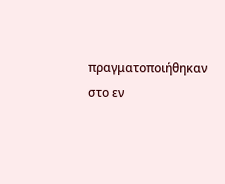πραγματοποιήθηκαν στο εν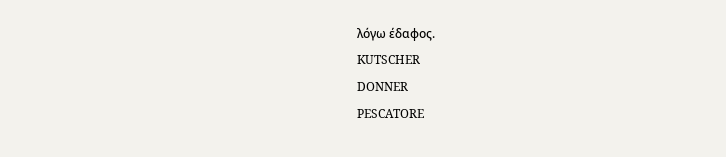λόγω έδαφος.
KUTSCHER
DONNER
PESCATORE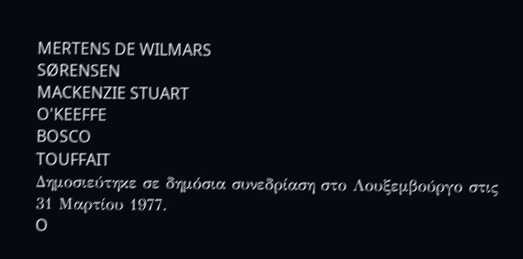MERTENS DE WILMARS
SØRENSEN
MACKENZIE STUART
O'KEEFFE
BOSCO
TOUFFAIT
Δημοσιεύτηκε σε δημόσια συνεδρίαση στο Λουξεμβούργο στις 31 Μαρτίου 1977.
O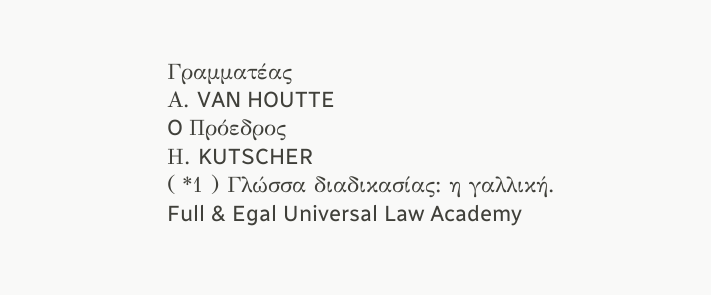Γραμματέας
Α. VAN HOUTTE
O Πρόεδρος
Η. KUTSCHER
( *1 ) Γλώσσα διαδικασίας: η γαλλική.
Full & Egal Universal Law Academy